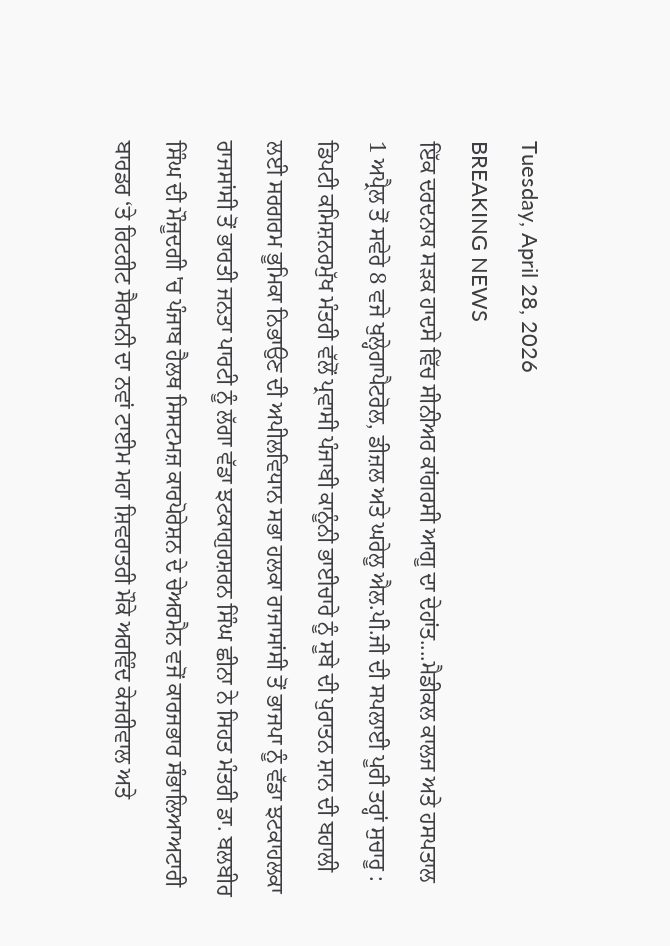Tuesday, April 28, 2026
BREAKING NEWS
ਇੱਕ ਦਰਦਨਾਕ ਸੜਕ ਹਾਦਸੇ ਵਿੱਚ‌ ਸੀਨੀਅਰ ਕਾਂਗਰਸੀ ਆਗੂ ਦਾ ਦੇਹਾਂਤ....ਮੈਡੀਕਲ ਕਾਲਜ ਅਤੇ ਹਸਪਤਾਲ 1 ਅਪ੍ਰੈਲ ਤੋਂ ਸਵੇਰੇ 8 ਵਜੇ ਖੁਲ੍ਹੇਗਾਪੈਟਰੋਲ, ਡੀਜ਼ਲ ਅਤੇ ਘਰੇਲੂ ਐਲ.ਪੀ.ਜੀ ਦੀ ਸਪਲਾਈ ਪੂਰੀ ਤਰ੍ਹਾਂ ਸੁਚਾਰੂ : ਡਿਪਟੀ ਕਮਿਸ਼ਨਰਮੁੱਖ ਮੰਤਰੀ ਵੱਲੋਂ ਪ੍ਰਵਾਸੀ ਪੰਜਾਬੀ ਕਾਨੂੰਨੀ ਭਾਈਚਾਰੇ ਨੂੰ ਸੂਬੇ ਦੀ ਪੁਰਾਤਨ ਸ਼ਾਨ ਦੀ ਬਹਾਲੀ ਲਈ ਸਰਗਰਮ ਭੂਮਿਕਾ ਨਿਭਾਉਣ ਦੀ ਅਪੀਲਵਿਧਾਨ ਸਭਾ ਹਲਕਾ ਰਾਜਾਸਾਂਸੀ ਤੋਂ ਭਾਜਪਾ ਨੂੰ ਵੱਡਾ ਝਟਕਾਹਲਕਾ ਰਾਜਸਾਂਸੀ ਤੋਂ ਭਾਰਤੀ ਜਨਤਾ ਪਾਰਟੀ ਨੂੰ ਲੱਗਾ ਵੱਡਾ ਝਟਕਾਗੁਰਸ਼ਰਨ ਸਿੰਘ ਛੀਨਾ ਨੇ ਸਿਹਤ ਮੰਤਰੀ ਡਾ. ਬਲਬੀਰ ਸਿੰਘ ਦੀ ਮੌਜੂਦਗੀ 'ਚ ਪੰਜਾਬ ਹੈਲਥ ਸਿਸਟਮਜ਼ ਕਾਰਪੋਰੇਸ਼ਨ ਦੇ ਚੇਅਰਮੈਨ ਵਜੋਂ ਕਾਰਜਭਾਰ ਸੰਭਾਲਿਆਅਟਾਰੀ ਬਾਰਡਰ ‘ਤੇ ਰਿਟਰੀਟ ਸੈਰਮਨੀ ਦਾ ਨਵਾਂ ਟਾਈਮ ਮਹਾ ਸ਼ਿਵਰਾਤਰੀ ਮੌਕੇ ਅਰਵਿੰਦ ਕੇਜਰੀਵਾਲ ਅਤੇ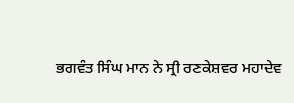ਭਗਵੰਤ ਸਿੰਘ ਮਾਨ ਨੇ ਸ੍ਰੀ ਰਣਕੇਸ਼ਵਰ ਮਹਾਦੇਵ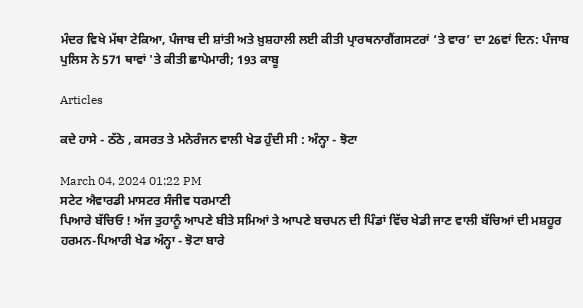ਮੰਦਰ ਵਿਖੇ ਮੱਥਾ ਟੇਕਿਆ, ਪੰਜਾਬ ਦੀ ਸ਼ਾਂਤੀ ਅਤੇ ਖ਼ੁਸ਼ਹਾਲੀ ਲਈ ਕੀਤੀ ਪ੍ਰਾਰਥਨਾਗੈਂਗਸਟਰਾਂ ‘ਤੇ ਵਾਰ’ ਦਾ 26ਵਾਂ ਦਿਨ: ਪੰਜਾਬ ਪੁਲਿਸ ਨੇ 571 ਥਾਵਾਂ 'ਤੇ ਕੀਤੀ ਛਾਪੇਮਾਰੀ; 193 ਕਾਬੂ

Articles

ਕਦੇ ਹਾਸੇ - ਠੱਠੇ , ਕਸਰਤ ਤੇ ਮਨੋਰੰਜਨ ਵਾਲੀ ਖੇਡ ਹੁੰਦੀ ਸੀ : ਅੰਨ੍ਹਾ - ਝੋਟਾ

March 04, 2024 01:22 PM
ਸਟੇਟ ਐਵਾਰਡੀ ਮਾਸਟਰ ਸੰਜੀਵ ਧਰਮਾਣੀ
ਪਿਆਰੇ ਬੱਚਿਓ ! ਅੱਜ ਤੁਹਾਨੂੰ ਆਪਣੇ ਬੀਤੇ ਸਮਿਆਂ ਤੇ ਆਪਣੇ ਬਚਪਨ ਦੀ ਪਿੰਡਾਂ ਵਿੱਚ ਖੇਡੀ ਜਾਣ ਵਾਲੀ ਬੱਚਿਆਂ ਦੀ ਮਸ਼ਹੂਰ ਹਰਮਨ-ਪਿਆਰੀ ਖੇਡ ਅੰਨ੍ਹਾ - ਝੋਟਾ ਬਾਰੇ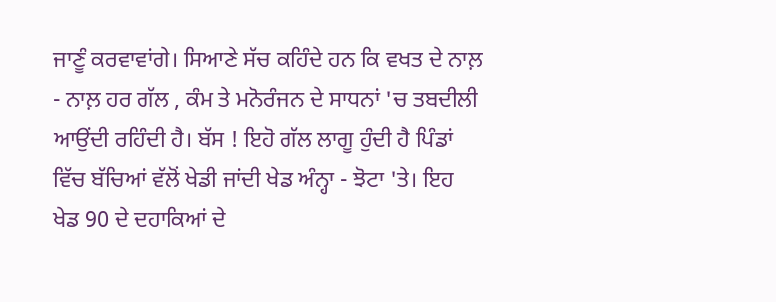ਜਾਣੂੰ ਕਰਵਾਵਾਂਗੇ। ਸਿਆਣੇ ਸੱਚ ਕਹਿੰਦੇ ਹਨ ਕਿ ਵਖਤ ਦੇ ਨਾਲ਼ - ਨਾਲ਼ ਹਰ ਗੱਲ , ਕੰਮ ਤੇ ਮਨੋਰੰਜਨ ਦੇ ਸਾਧਨਾਂ 'ਚ ਤਬਦੀਲੀ ਆਉਂਦੀ ਰਹਿੰਦੀ ਹੈ। ਬੱਸ ! ਇਹੋ ਗੱਲ ਲਾਗੂ ਹੁੰਦੀ ਹੈ ਪਿੰਡਾਂ ਵਿੱਚ ਬੱਚਿਆਂ ਵੱਲੋਂ ਖੇਡੀ ਜਾਂਦੀ ਖੇਡ ਅੰਨ੍ਹਾ - ਝੋਟਾ 'ਤੇ। ਇਹ ਖੇਡ 90 ਦੇ ਦਹਾਕਿਆਂ ਦੇ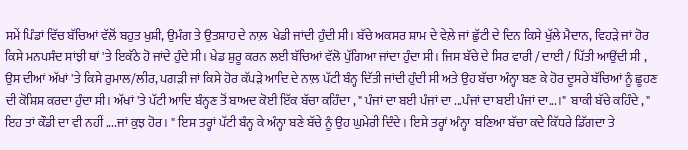ਸਮੇਂ ਪਿੰਡਾਂ ਵਿੱਚ ਬੱਚਿਆਂ ਵੱਲੋਂ ਬਹੁਤ ਖੁਸ਼ੀ, ਉਮੰਗ ਤੇ ਉਤਸ਼ਾਹ ਦੇ ਨਾਲ਼  ਖੇਡੀ ਜਾਂਦੀ ਹੁੰਦੀ ਸੀ। ਬੱਚੇ ਅਕਸਰ ਸ਼ਾਮ ਦੇ ਵੇਲ਼ੇ ਜਾਂ ਛੁੱਟੀ ਦੇ ਦਿਨ ਕਿਸੇ ਖੁੱਲੇ ਮੈਦਾਨ, ਵਿਹੜੇ ਜਾਂ ਹੋਰ ਕਿਸੇ ਮਨਪਸੰਦ ਸਾਂਝੀ ਥਾਂ 'ਤੇ ਇਕੱਠੇ ਹੋ ਜਾਂਦੇ ਹੁੰਦੇ ਸੀ। ਖੇਡ ਸ਼ੁਰੂ ਕਰਨ ਲਈ ਬੱਚਿਆਂ ਵੱਲੋ ਪੁੱਗਿਆ ਜਾਂਦਾ ਹੁੰਦਾ ਸੀ। ਜਿਸ ਬੱਚੇ ਦੇ ਸਿਰ ਵਾਰੀ / ਦਾਈ / ਪਿੱਤੀ ਆਉਂਦੀ ਸੀ , ਉਸ ਦੀਆਂ ਅੱਖਾਂ 'ਤੇ ਕਿਸੇ ਰੁਮਾਲ/ਲੀਰ, ਪਗੜੀ ਜਾਂ ਕਿਸੇ ਹੋਰ ਕੱਪੜੇ ਆਦਿ ਦੇ ਨਾਲ਼ ਪੱਟੀ ਬੰਨ੍ਹ ਦਿੱਤੀ ਜਾਂਦੀ ਹੁੰਦੀ ਸੀ ਅਤੇ ਉਹ ਬੱਚਾ ਅੰਨ੍ਹਾ ਬਣ ਕੇ ਹੋਰ ਦੂਸਰੇ ਬੱਚਿਆਂ ਨੂੰ ਛੂਹਣ ਦੀ ਕੋਸ਼ਿਸ਼ ਕਰਦਾ ਹੁੰਦਾ ਸੀ। ਅੱਖਾਂ 'ਤੇ ਪੱਟੀ ਆਦਿ ਬੰਨ੍ਹਣ ਤੋਂ ਬਾਅਦ ਕੋਈ ਇੱਕ ਬੱਚਾ ਕਹਿੰਦਾ , " ਪੰਜਾਂ ਦਾ ਬਈ ਪੰਜਾਂ ਦਾ ...ਪੰਜਾਂ ਦਾ ਬਈ ਪੰਜਾਂ ਦਾ...।"  ਬਾਕੀ ਬੱਚੇ ਕਹਿੰਦੇ , " ਇਹ ਤਾਂ ਕੌਡੀ ਦਾ ਵੀ ਨਹੀਂ ....ਜਾਂ ਕੁਝ ਹੋਰ। " ਇਸ ਤਰ੍ਹਾਂ ਪੱਟੀ ਬੰਨ੍ਹ ਕੇ ਅੰਨ੍ਹਾ ਬਣੇ ਬੱਚੇ ਨੂੰ ਉਹ ਘੁਮੇਰੀ ਦਿੰਦੇ। ਇਸੇ ਤਰ੍ਹਾਂ ਅੰਨ੍ਹਾ  ਬਣਿਆ ਬੱਚਾ ਕਦੇ ਕਿੱਧਰੇ ਡਿੱਗਦਾ ਤੇ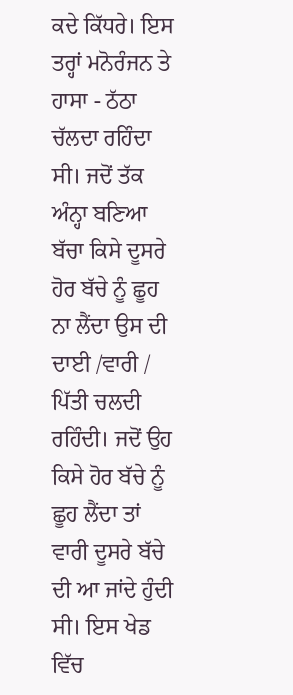ਕਦੇ ਕਿੱਧਰੇ। ਇਸ ਤਰ੍ਹਾਂ ਮਨੋਰੰਜਨ ਤੇ ਹਾਸਾ - ਠੱਠਾ ਚੱਲਦਾ ਰਹਿੰਦਾ ਸੀ। ਜਦੋਂ ਤੱਕ ਅੰਨ੍ਹਾ ਬਣਿਆ ਬੱਚਾ ਕਿਸੇ ਦੂਸਰੇ ਹੋਰ ਬੱਚੇ ਨੂੰ ਛੂਹ ਨਾ ਲੈਂਦਾ ਉਸ ਦੀ ਦਾਈ /ਵਾਰੀ / ਪਿੱਤੀ ਚਲਦੀ ਰਹਿੰਦੀ। ਜਦੋਂ ਉਹ ਕਿਸੇ ਹੋਰ ਬੱਚੇ ਨੂੰ ਛੂਹ ਲੈਂਦਾ ਤਾਂ ਵਾਰੀ ਦੂਸਰੇ ਬੱਚੇ ਦੀ ਆ ਜਾਂਦੇ ਹੁੰਦੀ ਸੀ। ਇਸ ਖੇਡ ਵਿੱਚ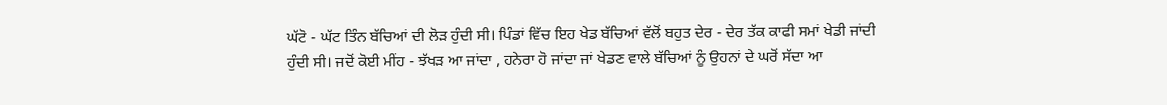ਘੱਟੋ - ਘੱਟ ਤਿੰਨ ਬੱਚਿਆਂ ਦੀ ਲੋੜ ਹੁੰਦੀ ਸੀ। ਪਿੰਡਾਂ ਵਿੱਚ ਇਹ ਖੇਡ ਬੱਚਿਆਂ ਵੱਲੋਂ ਬਹੁਤ ਦੇਰ - ਦੇਰ ਤੱਕ ਕਾਫੀ ਸਮਾਂ ਖੇਡੀ ਜਾਂਦੀ ਹੁੰਦੀ ਸੀ। ਜਦੋਂ ਕੋਈ ਮੀਂਹ - ਝੱਖੜ ਆ ਜਾਂਦਾ , ਹਨੇਰਾ ਹੋ ਜਾਂਦਾ ਜਾਂ ਖੇਡਣ ਵਾਲੇ ਬੱਚਿਆਂ ਨੂੰ ਉਹਨਾਂ ਦੇ ਘਰੋਂ ਸੱਦਾ ਆ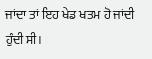ਜਾਂਦਾ ਤਾਂ ਇਹ ਖੇਡ ਖਤਮ ਹੋ ਜਾਂਦੀ ਹੁੰਦੀ ਸੀ।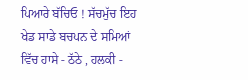ਪਿਆਰੇ ਬੱਚਿਓ ! ਸੱਚਮੁੱਚ ਇਹ ਖੇਡ ਸਾਡੇ ਬਚਪਨ ਦੇ ਸਮਿਆਂ ਵਿੱਚ ਹਾਸੇ - ਠੱਠੇ , ਹਲਕੀ -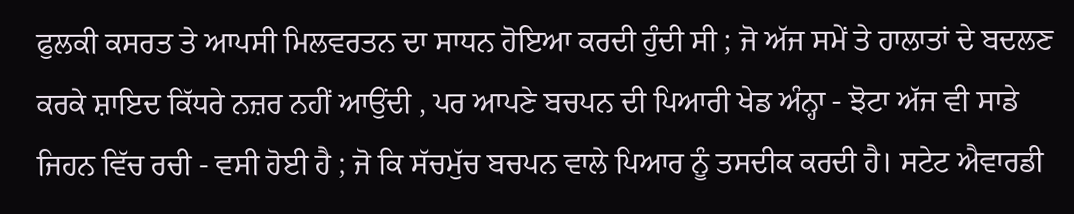ਫੁਲਕੀ ਕਸਰਤ ਤੇ ਆਪਸੀ ਮਿਲਵਰਤਨ ਦਾ ਸਾਧਨ ਹੋਇਆ ਕਰਦੀ ਹੁੰਦੀ ਸੀ ; ਜੋ ਅੱਜ ਸਮੇਂ ਤੇ ਹਾਲਾਤਾਂ ਦੇ ਬਦਲਣ ਕਰਕੇ ਸ਼ਾਇਦ ਕਿੱਧਰੇ ਨਜ਼ਰ ਨਹੀਂ ਆਉਂਦੀ , ਪਰ ਆਪਣੇ ਬਚਪਨ ਦੀ ਪਿਆਰੀ ਖੇਡ ਅੰਨ੍ਹਾ - ਝੋਟਾ ਅੱਜ ਵੀ ਸਾਡੇ ਜਿਹਨ ਵਿੱਚ ਰਚੀ - ਵਸੀ ਹੋਈ ਹੈ ; ਜੋ ਕਿ ਸੱਚਮੁੱਚ ਬਚਪਨ ਵਾਲੇ ਪਿਆਰ ਨੂੰ ਤਸਦੀਕ ਕਰਦੀ ਹੈ। ਸਟੇਟ ਐਵਾਰਡੀ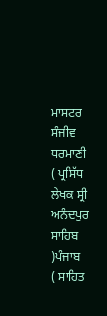ਮਾਸਟਰ ਸੰਜੀਵ ਧਰਮਾਣੀ
( ਪ੍ਰਸਿੱਧ ਲੇਖਕ ਸ੍ਰੀ ਅਨੰਦਪੁਰ ਸਾਹਿਬ )ਪੰਜਾਬ
( ਸਾਹਿਤ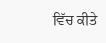ਵਿੱਚ ਕੀਤੇ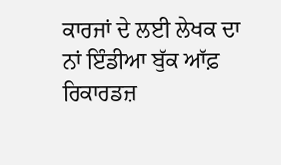ਕਾਰਜਾਂ ਦੇ ਲਈ ਲੇਖਕ ਦਾ ਨਾਂ ਇੰਡੀਆ ਬੁੱਕ ਆੱਫ਼ ਰਿਕਾਰਡਜ਼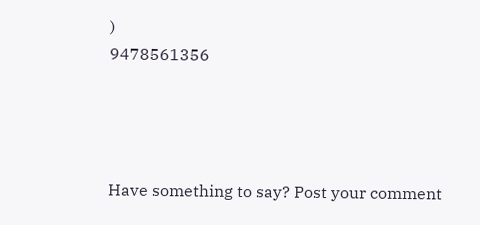)
9478561356




Have something to say? Post your comment